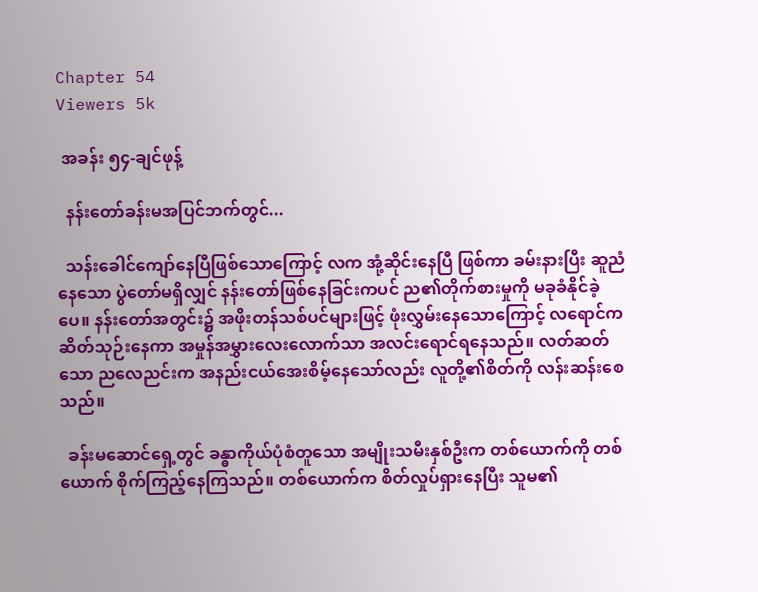Chapter 54
Viewers 5k

 အခန်း ၅၄-ချင်ဖုန့်

  နန်းတော်ခန်းမအပြင်ဘက်တွင်...

  သန်းခေါင်ကျော်နေပြီဖြစ်သောကြောင့် လက အုံ့ဆိုင်းနေပြီ ဖြစ်ကာ ခမ်းနားပြီး ဆူညံနေသော ပွဲတော်မရှိလျှင် နန်းတော်ဖြစ်နေခြင်းကပင် ည၏တိုက်စားမှုကို မခုခံနိုင်ခဲ့ပေ။ နန်းတော်အတွင်း၌ အဖိုးတန်သစ်ပင်များဖြင့် ဖုံးလွှမ်းနေသောကြောင့် လရောင်က ဆိတ်သုဉ်းနေကာ အမှုန်အမွှားလေးလောက်သာ အလင်းရောင်ရနေသည်။ လတ်ဆတ်သော ညလေညင်းက အနည်းငယ်အေးစိမ့်နေသော်လည်း လူတို့၏စိတ်ကို လန်းဆန်းစေသည်။

  ခန်းမဆောင်ရှေ့တွင် ခန္ဓာကိုယ်ပုံစံတူသော အမျိုးသမီးနှစ်ဦးက တစ်ယောက်ကို တစ်ယောက် စိုက်ကြည့်နေကြသည်။ တစ်ယောက်က စိတ်လှုပ်ရှားနေပြီး သူမ၏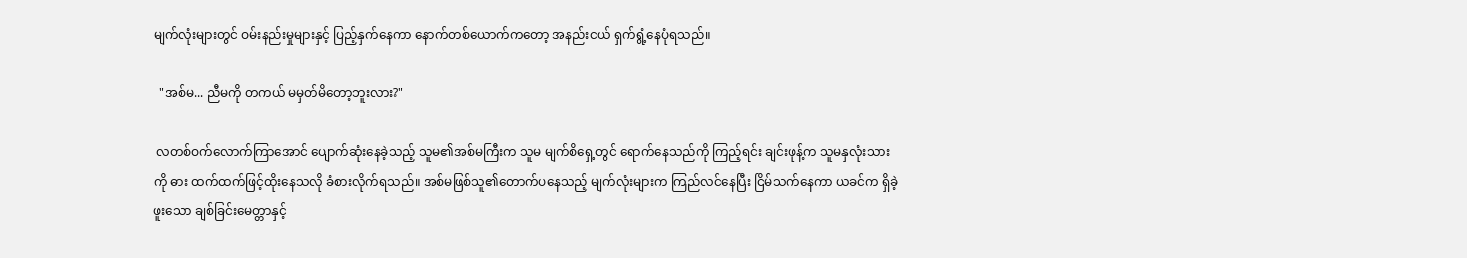မျက်လုံးများတွင် ဝမ်းနည်းမှုများနှင့် ပြည့်နှက်နေကာ နောက်တစ်ယောက်ကတော့ အနည်းငယ် ရှက်ရွံ့နေပုံရသည်။

  "အစ်မ... ညီမကို တကယ် မမှတ်မိတော့ဘူးလား?"

 လတစ်ဝက်လောက်ကြာအောင် ပျောက်ဆုံးနေခဲ့သည့် သူမ၏အစ်မကြီးက သူမ မျက်စိ‌ရှေ့တွင် ရောက်နေသည်ကို ကြည့်ရင်း ချင်းဖုန့်က သူမနှလုံးသားကို ဓား ထက်ထက်ဖြင့်ထိုးနေသလို ခံစားလိုက်ရသည်။ အစ်မဖြစ်သူ၏တောက်ပနေသည့် မျက်လုံးများက ကြည်လင်နေပြီး ငြိမ်သက်နေကာ ယခင်က ရှိခဲ့ဖူးသော ချစ်ခြင်းမေတ္တာနှင့်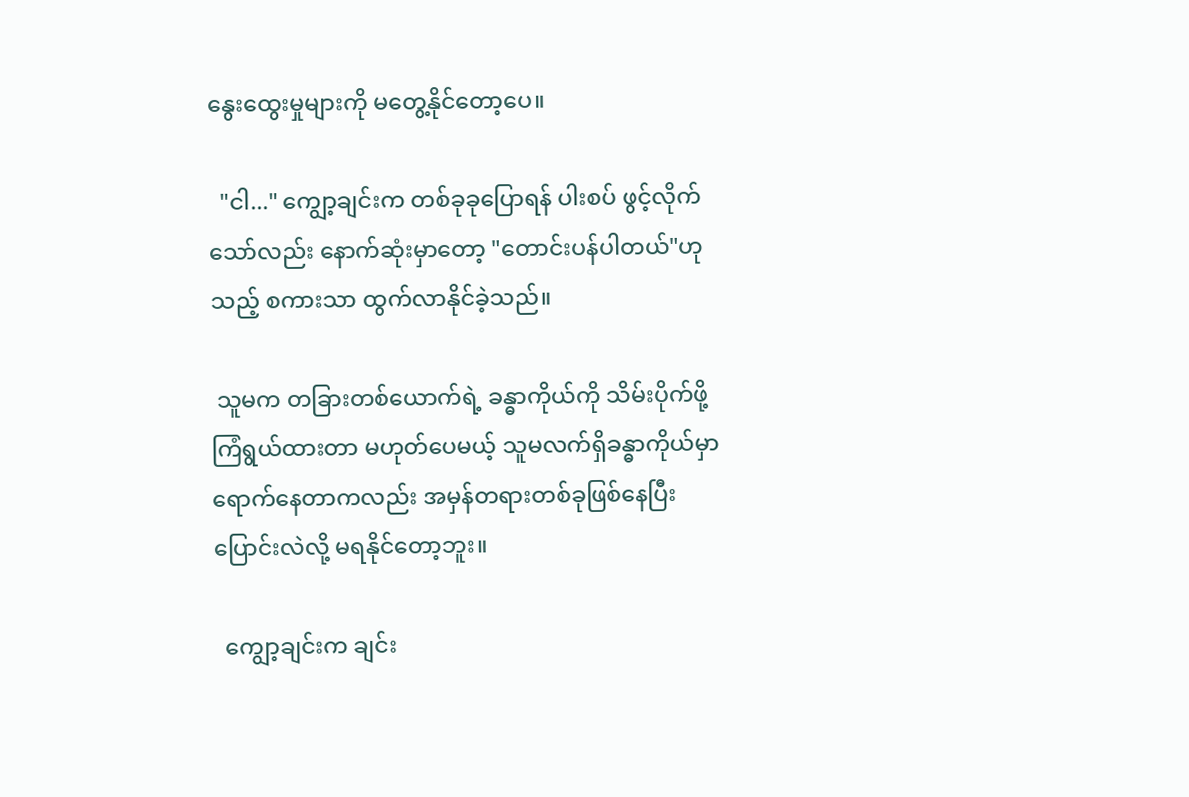နွေးထွေးမှုများကို မတွေ့နိုင်တော့ပေ။

  "ငါ..." ကျွော့ချင်းက တစ်ခုခုပြောရန် ပါးစပ် ဖွင့်လိုက်သော်လည်း နောက်ဆုံးမှာတော့ "တောင်းပန်ပါတယ်"ဟုသည့် စကားသာ ထွက်လာနိုင်ခဲ့သည်။

 သူမက တခြားတစ်ယောက်ရဲ့ ခန္ဓာကိုယ်ကို သိမ်းပိုက်ဖို့  ကြံရွယ်ထားတာ မဟုတ်ပေမယ့် သူမလက်ရှိခန္ဓာကိုယ်မှာ ရောက်နေတာကလည်း အမှန်တရားတစ်ခုဖြစ်နေပြီး ပြောင်းလဲလို့ မရနိုင်တော့ဘူး။

  ကျွော့ချင်းက ချင်း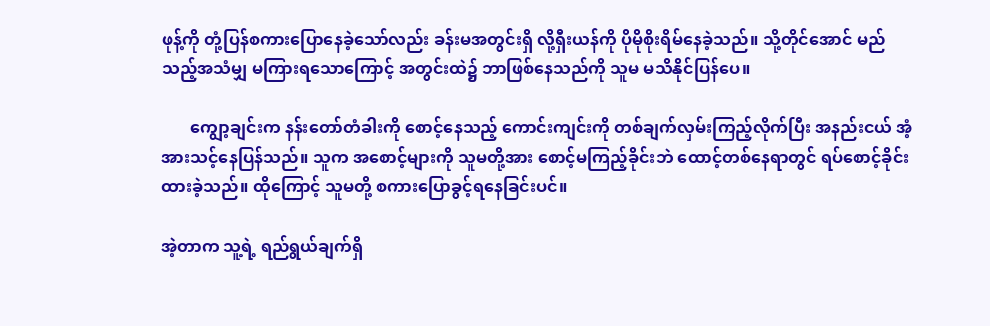ဖုန့်ကို တုံ့ပြန်စကားပြောနေခဲ့သော်လည်း ခန်းမအတွင်းရှိ လို့ရှီးယန်ကို ပိုမိုစိုးရိမ်နေခဲ့သည်။ သို့တိုင်အောင် မည်သည့်အသံမျှ မကြားရသောကြောင့် အတွင်းထဲ၌ ဘာဖြစ်နေသည်ကို သူမ မသိနိုင်ပြန်ပေ။

       ကျွော့ချင်းက နန်းတော်တံခါးကို စောင့်နေသည့် ကောင်းကျင်းကို တစ်ချက်လှမ်းကြည့်လိုက်ပြီး အနည်းငယ် အံ့အားသင့်နေပြန်သည်။ သူက အစောင့်များကို သူမတို့အား စောင့်မကြည့်ခိုင်းဘဲ ထောင့်တစ်နေရာတွင် ရပ်စောင့်ခိုင်းထားခဲ့သည်။ ထိုကြောင့် သူမတို့ စကားပြောခွင့်ရနေခြင်းပင်။

အဲ့တာက သူ့ရဲ့ ရည်ရွယ်ချက်ရှိ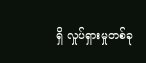ရှိ လှုပ်ရှားမှုတစ်ခု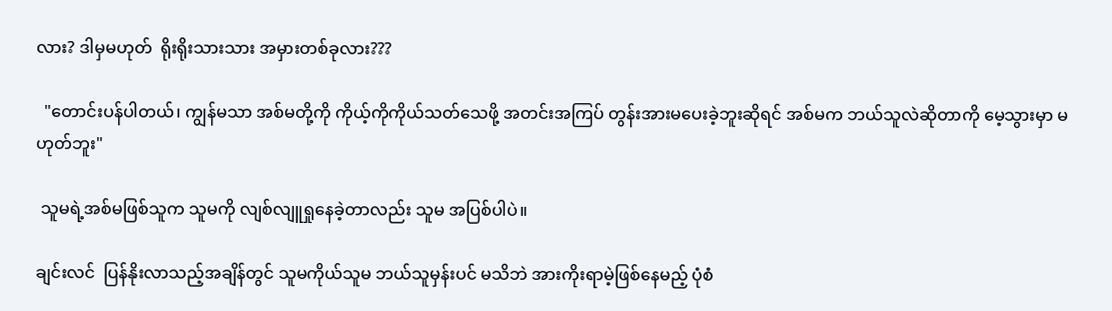လား? ဒါမှမဟုတ်  ရိုးရိုးသားသား အမှားတစ်ခုလား???

  "တောင်းပန်ပါတယ်၊ ကျွန်မသာ အစ်မတို့ကို ကိုယ့်ကိုကိုယ်သတ်သေဖို့ အတင်းအကြပ် တွန်းအားမပေးခဲ့ဘူးဆိုရင် အစ်မက ဘယ်သူလဲဆိုတာကို မေ့သွားမှာ မဟုတ်ဘူး"

 သူမရဲ့အစ်မဖြစ်သူက သူမကို လျစ်လျူရှုနေခဲ့တာလည်း သူမ အပြစ်ပါပဲ။

ချင်းလင်  ပြန်နိုးလာသည့်အချိန်တွင် သူမကိုယ်သူမ ဘယ်သူမှန်းပင် မသိဘဲ အားကိုးရာမဲ့ဖြစ်နေမည့် ပုံစံ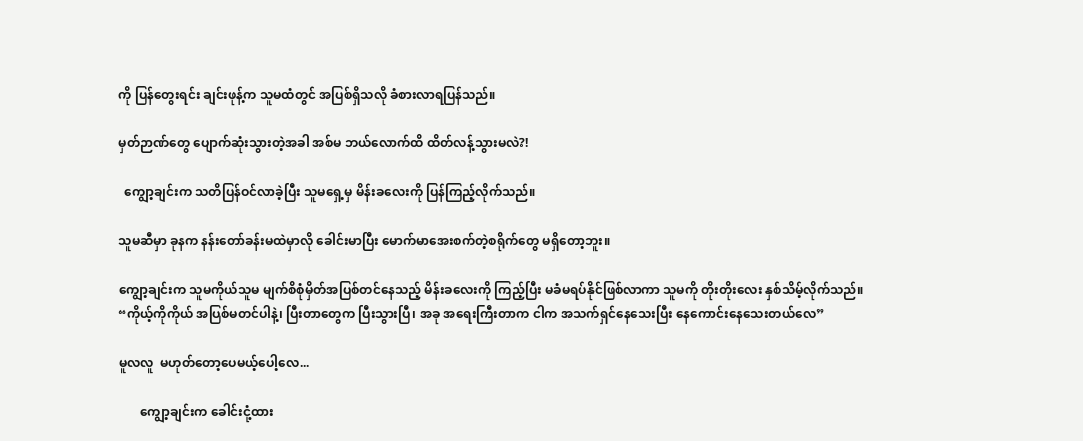ကို ပြန်တွေးရင်း ချင်းဖုန့်က သူမထံတွင် အပြစ်ရှိသလို ခံစားလာရပြန်သည်။

မှတ်ဉာဏ်တွေ ပျောက်ဆုံးသွားတဲ့အခါ အစ်မ ဘယ်လောက်ထိ ထိတ်လန့်သွားမလဲ?!

  ကျွော့ချင်းက သတိပြန်ဝင်လာခဲ့ပြီး သူမရှေ့မှ မိန်းခလေးကို ပြန်ကြည့်လိုက်သည်။

သူမဆီမှာ ခုနက နန်းတော်ခန်းမထဲမှာလို ခေါင်းမာပြီး မောက်မာအေးစက်တဲ့စရိုက်တွေ မရှိတော့ဘူး။

ကျွော့ချင်းက သူမကိုယ်သူမ မျက်စိစုံမှိတ်အပြစ်တင်နေသည့် မိန်းခလေးကို ကြည့်ပြီး မခံမရပ်နိုင်ဖြစ်လာကာ သူမကို တိုးတိုးလေး နှစ်သိမ့်လိုက်သည်။ “ကိုယ့်ကိုကိုယ် အပြစ်မတင်ပါနဲ့၊ ပြီးတာတွေက ပြီးသွားပြီ၊ အခု အရေးကြီးတာက ငါက အသက်ရှင်နေသေးပြီး နေကောင်းနေသေးတယ်လေ”

မူလလူ  မဟုတ်တော့ပေမယ့်ပေါ့လေ...

       ကျွော့ချင်းက ခေါင်းငုံ့ထား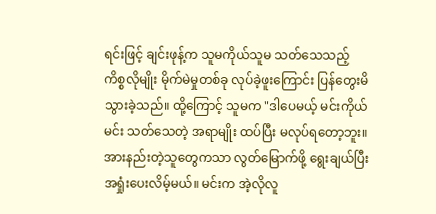ရင်းဖြင့် ချင်းဖုန့်က သူမကိုယ်သူမ သတ်သေသည့်ကိစ္စလိုမျိုး မိုက်မဲမှုတစ်ခု လုပ်ခဲ့ဖူးကြောင်း ပြန်တွေးမိသွားခဲ့သည်။ ထို့ကြောင့် သူမက "ဒါပေမယ့် မင်းကိုယ်မင်း သတ်သေတဲ့ အရာမျိုး ထပ်ပြီး မလုပ်ရတော့ဘူး။ အားနည်းတဲ့သူတွေကသာ လွတ်မြောက်ဖို့ ရွေးချယ်ပြီး အရှုံးပေးလိမ့်မယ်။ မင်းက အဲ့လိုလူ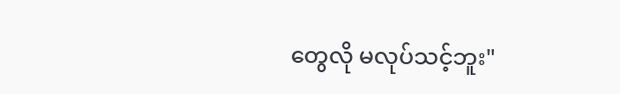တွေလို မလုပ်သင့်ဘူး"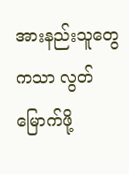အားနည်းသူတွေကသာ လွတ်မြောက်ဖို့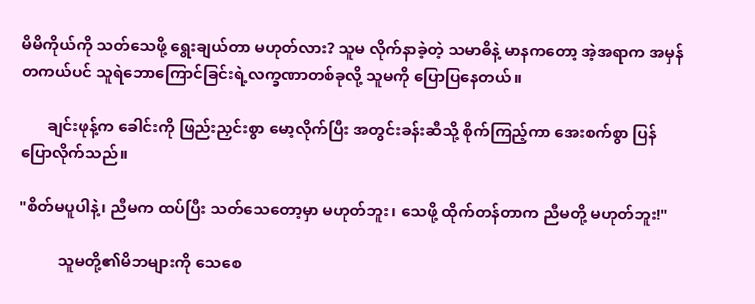မိမိကိုယ်ကို သတ်သေဖို့ ရွေးချယ်တာ မဟုတ်လား? သူမ လိုက်နာခဲ့တဲ့ သမာဓိနဲ့ မာနကတော့ အဲ့အရာက အမှန်တကယ်ပင် သူရဲဘောကြောင်ခြင်းရဲ့လက္ခဏာတစ်ခုလို့ သူမကို ပြောပြနေတယ်။

       ချင်းဖုန့်က ခေါင်းကို ဖြည်းညှင်းစွာ မော့လိုက်ပြီး အတွင်းခန်းဆီသို့ စိုက်ကြည့်ကာ အေးစက်စွာ ပြန်ပြောလိုက်သည်။

"စိတ်မပူပါနဲ့၊ ညီမက ထပ်ပြီး သတ်သေတော့မှာ မဟုတ်ဘူး၊ သေဖို့ ထိုက်တန်တာက ညီမတို့ မဟုတ်ဘူး!"

          သူမတို့၏မိဘများကို သေစေ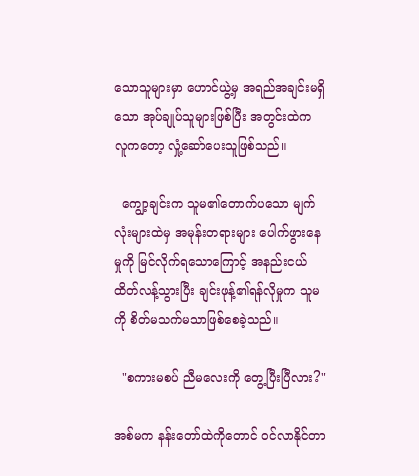သောသူများမှာ ဟောင်ယွဲ့မှ အရည်အချင်းမရှိသော အုပ်ချုပ်သူများဖြစ်ပြီး အတွင်းထဲက လူကတော့ လှုံ့ဆော်ပေးသူဖြစ်သည်။

  ကျွော့ချင်းက သူမ၏တောက်ပသော မျက်လုံးများထဲမှ အမုန်းတရားများ ပေါက်ဖွားနေမှုကို မြင်လိုက်ရသောကြောင့် အနည်းငယ် ထိတ်လန့်သွားပြီး ချင်းဖုန့်၏ရန်လိုမှုက သူမကို စိတ်မသက်မသာဖြစ်စေခဲ့သည်။

  "စကားမစပ် ညီမလေးကို တွေ့ပြီးပြီလား?"

အစ်မက နန်းတော်ထဲကိုတောင် ဝင်လာနိုင်တာ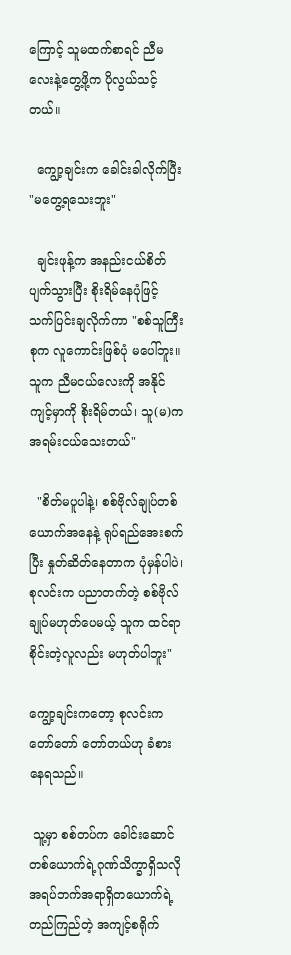ကြောင့် သူမထက်စာရင် ညီမလေးနဲ့တွေ့ဖို့က ပိုလွယ်သင့်တယ်။

  ကျွော့ချင်းက ခေါင်းခါလိုက်ပြီး "မတွေ့ရသေးဘူး"

  ချင်းဖုန့်က အနည်းငယ်စိတ်ပျက်သွားပြီး စိုးရိမ်နေပုံဖြင့် သက်ပြင်းချလိုက်ကာ "စစ်သူကြီးစုက လူကောင်းဖြစ်ပုံ မပေါ်ဘူး။ သူက ညီမငယ်လေးကို အနိုင်ကျင့်မှာကို စိုးရိမ်တယ်၊ သူ(မ)က အရမ်းငယ်သေးတယ်"

  "စိတ်မပူပါနဲ့၊ စစ်ဗိုလ်ချုပ်တစ်ယောက်အနေနဲ့ ရုပ်ရည်အေးစက်ပြီး နှုတ်ဆိတ်နေတာက ပုံမှန်ပါပဲ၊ စုလင်းက ပညာတက်တဲ့ စစ်ဗိုလ်ချုပ်မဟုတ်ပေမယ့် သူက ထင်ရာစိုင်းတဲ့လူလည်း မဟုတ်ပါဘူး"

ကျွော့ချင်းကတော့ စုလင်းက တော်တော် တော်တယ်ဟု ခံစားနေရသည်။

 သူ့မှာ စစ်တပ်က ခေါင်းဆောင်တစ်ယောက်ရဲ့ဂုဏ်သိက္ခာရှိသလို အရပ်ဘက်အရာရှိတယောက်ရဲ့ တည်ကြည်တဲ့ အကျင့်စရိုက်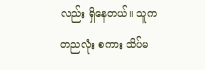လည်း ရှိနေတယ်။ သူက တညလုံး စကား သိပ်မ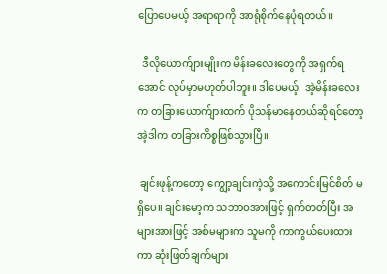ပြောပေမယ့် အရာရာကို အာရုံစိုက်နေပုံရတယ်။

  ဒီလိုယောက်ျားမျိုးက မိန်းခလေးတွေကို အရှက်ရအောင် လုပ်မှာမဟုတ်ပါဘူး။ ဒါပေမယ့်  အဲ့မိန်းခလေးက တခြားယောက်ျားထက် ပိုသန်မာနေတယ်ဆိုရင်တော့ အဲ့ဒါက တခြားကိစ္စဖြစ်သွားပြီ။

 ချင်းဖုန့်ကတော့ ကျွော့ချင်းကဲ့သို့ အကောင်းမြင်စိတ် မရှိပေ။ ချင်းမော့က သဘာဝအားဖြင့် ရှက်တတ်ပြီး အများအားဖြင့် အစ်မများက သူမကို ကာကွယ်ပေးထားကာ ဆုံးဖြတ်ချက်များ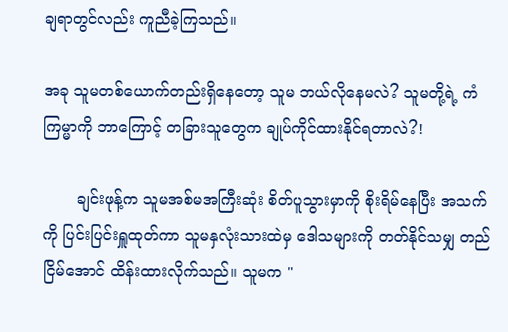ချရာတွင်လည်း ကူညီခဲ့ကြသည်။

အခု သူမတစ်ယောက်တည်းရှိနေတော့ သူမ ဘယ်လိုနေမလဲ? သူမတို့ရဲ့ ကံကြမ္မာကို ဘာကြောင့် တခြားသူတွေက ချုပ်ကိုင်ထားနိုင်ရတာလဲ?!

       ချင်းဖုန့်က သူမအစ်မအကြီးဆုံး စိတ်ပူသွားမှာကို စိုးရိမ်နေပြီး အသက်ကို ပြင်းပြင်းရှူထုတ်ကာ သူမနှလုံးသားထဲမှ ဒေါသများကို တတ်နိုင်သမျှ တည်ငြိမ်အောင် ထိန်းထားလိုက်သည်။ သူမက "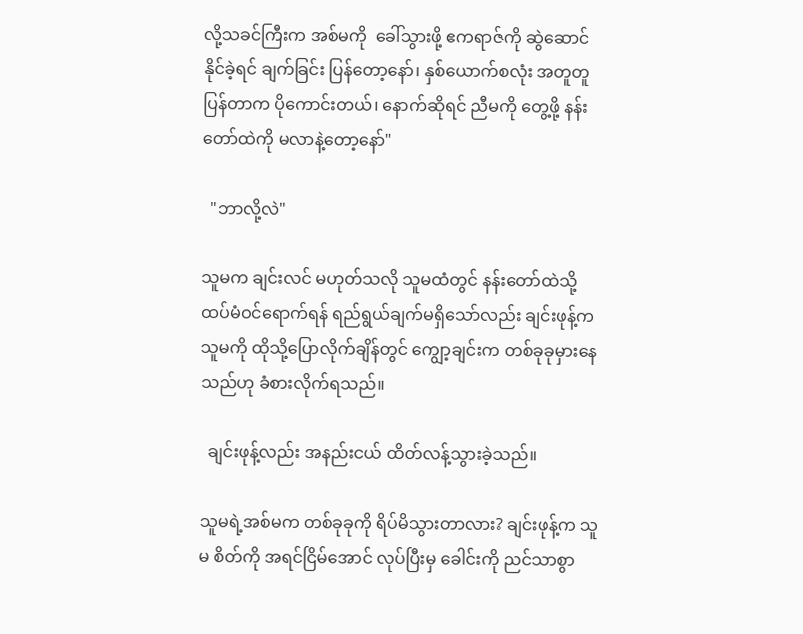လို့သခင်ကြီးက အစ်မကို  ခေါ်သွားဖို့ ဧကရာဇ်ကို ဆွဲဆောင်နိုင်ခဲ့ရင် ချက်ခြင်း ပြန်တော့နော်၊ နှစ်ယောက်စလုံး အတူတူပြန်တာက ပိုကောင်းတယ်၊ နောက်ဆိုရင် ညီမကို တွေ့ဖို့ နန်းတော်ထဲကို မလာနဲ့တော့နော်"

  "ဘာလို့လဲ"

သူမက ချင်းလင် မဟုတ်သလို သူမထံတွင် နန်းတော်ထဲသို့ ထပ်မံဝင်ရောက်ရန် ရည်ရွယ်ချက်မရှိသော်လည်း ချင်းဖုန့်က သူမကို ထိုသို့ပြောလိုက်ချိန်တွင် ကျွော့ချင်းက တစ်ခုခုမှားနေသည်ဟု ခံစားလိုက်ရသည်။

  ချင်းဖုန့်လည်း အနည်းငယ် ထိတ်လန့်သွားခဲ့သည်။

သူမရဲ့အစ်မက တစ်ခုခုကို ရိပ်မိသွားတာလား? ချင်းဖုန့်က သူမ စိတ်ကို အရင်ငြိမ်အောင် လုပ်ပြီးမှ ခေါင်းကို ညင်သာစွာ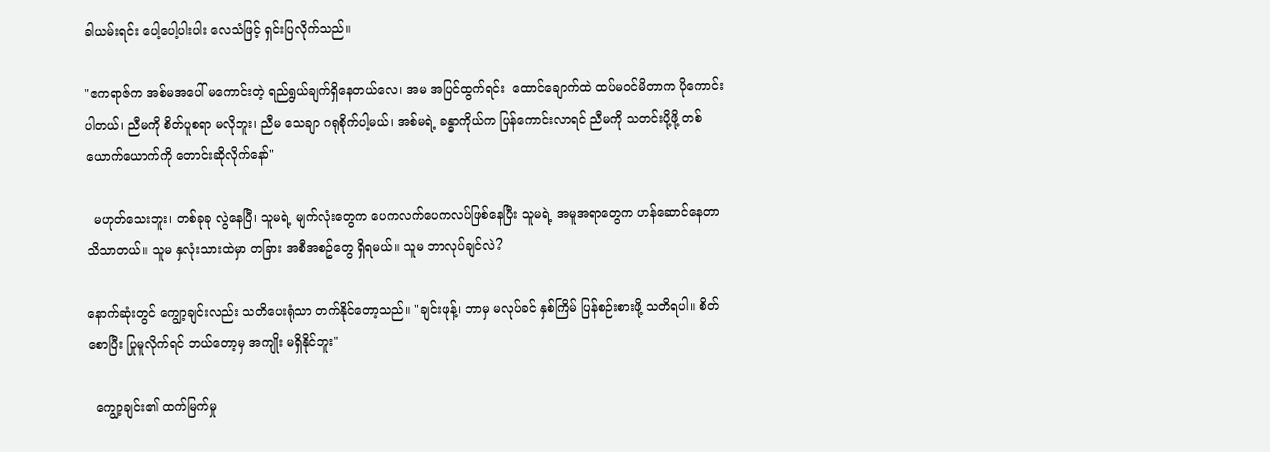ခါယမ်းရင်း ပေါ့ပေါ့ပါးပါး လေသံဖြင့် ရှင်းပြလိုက်သည်။

"ဧကရာဇ်က အစ်မအပေါ် မကောင်းတဲ့ ရည်ရွယ်ချက်ရှိနေတယ်လေ၊ အမ အပြင်ထွက်ရင်း  ထောင်ချောက်ထဲ ထပ်မဝင်မိတာက ပိုကောင်းပါတယ်၊ ညီမကို စိတ်ပူစရာ မလိုဘူး၊ ညီမ သေချာ ဂရုစိုက်ပါ့မယ်၊ အစ်မရဲ့ ခန္ဓာကိုယ်က ပြန်ကောင်းလာရင် ညီမကို သတင်းပို့ဖို့ တစ်ယောက်ယောက်ကို တောင်းဆိုလိုက်နော်"

  မဟုတ်သေးဘူး၊ တစ်ခုခု လွဲနေပြီ၊ သူမရဲ့ မျက်လုံးတွေက ပေကလက်ပေကလပ်ဖြစ်နေပြီး သူမရဲ့ အမူအရာတွေက ဟန်ဆောင်နေတာ သိသာတယ်။ သူမ နှလုံးသားထဲမှာ တခြား အစီအစဥ်တွေ ရှိရမယ်။ သူမ ဘာလုပ်ချင်လဲ?

နောက်ဆုံးတွင် ကျွော့ချင်းလည်း သတိပေးရုံသာ တက်နိုင်တော့သည်။ "ချင်းဖုန့်၊ ဘာမှ မလုပ်ခင် နှစ်ကြိမ် ပြန်စဉ်းစားဖို့ သတိရပါ။ စိတ်စောပြီး ပြုမူလိုက်ရင် ဘယ်တော့မှ အကျိုး မရှိနိုင်ဘူး"

  ကျွော့ချင်း၏ ထက်မြက်မှု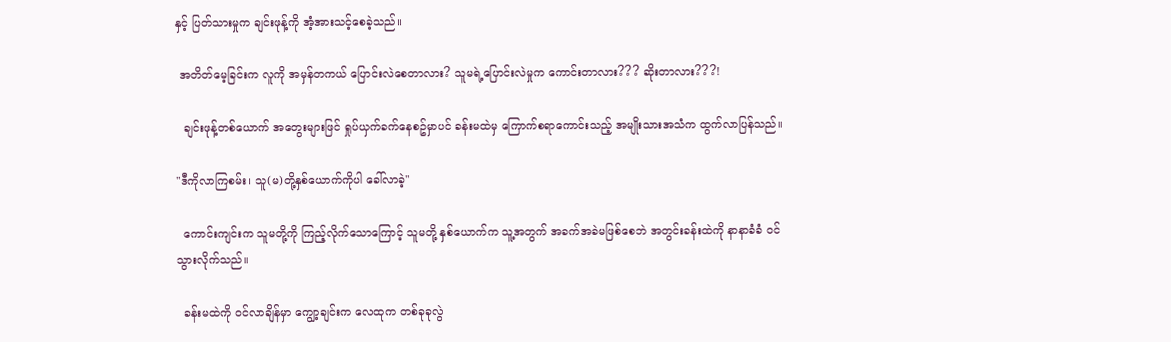နှင့် ပြတ်သားမှုက ချင်းဖုန့်ကို အံ့အားသင့်စေခဲ့သည်။

 အတိတ်မေ့ခြင်းက လူကို အမှန်တကယ် ပြောင်းလဲစေတာလား? သူမရဲ့ပြောင်းလဲမှုက ကောင်းတာလား??? ဆိုးတာလား???!

  ချင်းဖုန့်တစ်ယောက် အတွေးများဖြင် ရှုပ်ယှက်ခက်နေစဥ်မှာပင် ခန်းမထဲမှ ကြောက်စရာကောင်းသည့် အမျိုးသားအသံက ထွက်လာပြန်သည်။

"ဒီကိုလာကြစမ်း၊ သူ(မ)တို့နှစ်ယောက်ကိုပါ ခေါ်လာခဲ့"

  ကောင်းကျင်းက သူမတို့ကို ကြည့်လိုက်သောကြောင့် သူမတို့ နှစ်ယောက်က သူ့အတွက် အခက်အခဲမဖြစ်စေဘဲ အတွင်းခန်းထဲကို နာနာခံခံ ဝင်သွားလိုက်သည်။

  ခန်းမထဲကို ဝင်လာချိန်မှာ ကျွော့ချင်းက လေထုက တစ်ခုခုလွဲ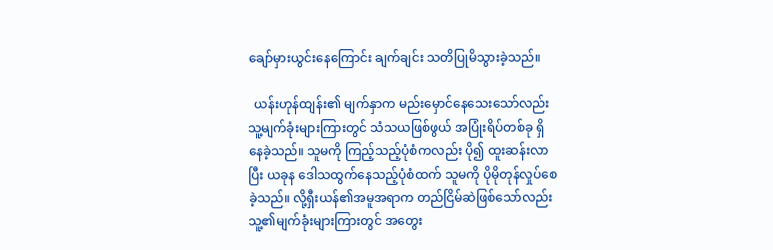ချော်မှားယွင်းနေကြောင်း ချက်ချင်း သတိပြုမိသွားခဲ့သည်။

  ယန်းဟုန်ထျန်း၏ မျက်နှာက မည်းမှောင်နေသေးသော်လည်း သူ့မျက်ခုံးများကြားတွင် သံသယဖြစ်ဖွယ် အပြုံးရိပ်တစ်ခု ရှိနေခဲ့သည်။ သူမကို ကြည့်သည့်ပုံစံကလည်း ပို၍ ထူးဆန်းလာပြီး ယခုန ဒေါသထွက်နေသည့်ပုံစံထက် သူမကို ပိုမိုတုန်လှုပ်စေခဲ့သည်။ လို့ရှီးယန်၏အမူအရာက တည်ငြိမ်ဆဲဖြစ်သော်လည်း သူ့၏မျက်ခုံးများကြားတွင် အတွေး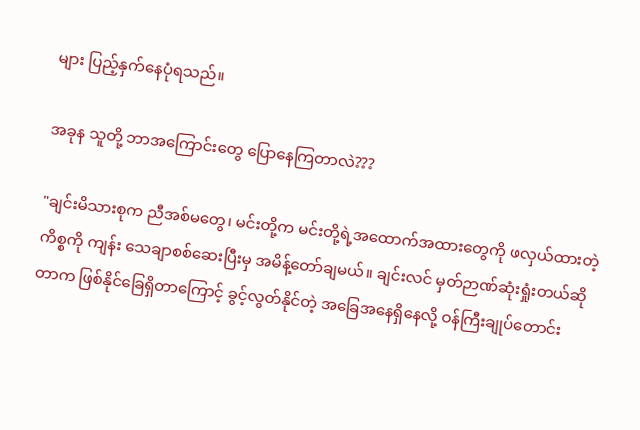များ ပြည့်နှက်နေပုံရသည်။

အခုန သူတို့ ဘာအကြောင်းတွေ ပြောနေကြတာလဲ???

"ချင်းမိသားစုက ညီအစ်မတွေ၊ မင်းတို့က မင်းတို့ရဲ့အထောက်အထားတွေကို ဖလှယ်ထားတဲ့ ကိစ္စကို ကျန်း သေချာစစ်ဆေးပြီးမှ အမိန့်တော်ချမယ်။ ချင်းလင် မှတ်ဉာဏ်ဆုံးရှုံးတယ်ဆိုတာက ဖြစ်နိုင်ခြေရှိတာကြောင့် ခွင့်လွတ်နိုင်တဲ့ အခြေအနေရှိနေလို့ ဝန်ကြီးချုပ်တောင်း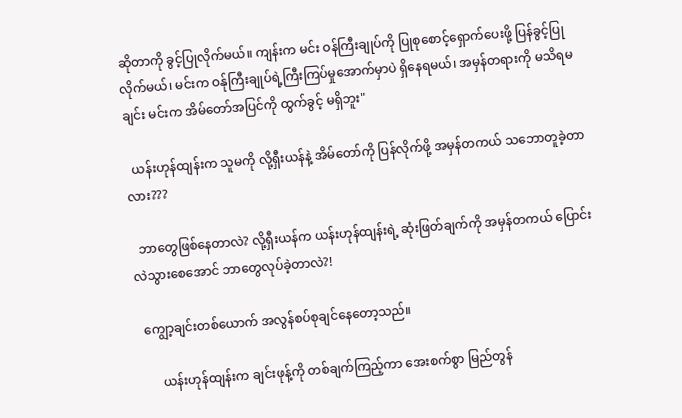ဆိုတာကို ခွင့်ပြုလိုက်မယ်။ ကျန်းက မင်း ဝန်ကြီးချုပ်ကို ပြုစုစောင့်ရှောက်ပေးဖို့ ပြန်ခွင့်ပြုလိုက်မယ်၊ မင်းက ဝန်ုကြီးချုပ်ရဲ့ကြီးကြပ်မှုအောက်မှာပဲ ရှိနေရမယ်၊ အမှန်တရားကို မသိရမချင်း မင်းက အိမ်တော်အပြင်ကို ထွက်ခွင့် မရှိဘူး"

  ယန်းဟုန်ထျန်းက သူမကို လို့ရှီးယန်နဲ့ အိမ်တော်ကို ပြန်လိုက်ဖို့ အမှန်တကယ် သဘောတူခဲ့တာလား???

  ဘာတွေဖြစ်နေတာလဲ? လို့ရှီးယန်က ယန်းဟုန်ထျန်းရဲ့ ဆုံးဖြတ်ချက်ကို အမှန်တကယ် ပြောင်းလဲသွားစေအောင် ဘာတွေလုပ်ခဲ့တာလဲ?!

  ကျွော့ချင်းတစ်ယောက် အလွန်စပ်စုချင်နေတော့သည်။

       ယန်းဟုန်ထျန်းက ချင်းဖုန့်ကို တစ်ချက်ကြည့်ကာ အေးစက်စွာ မြည်တွန်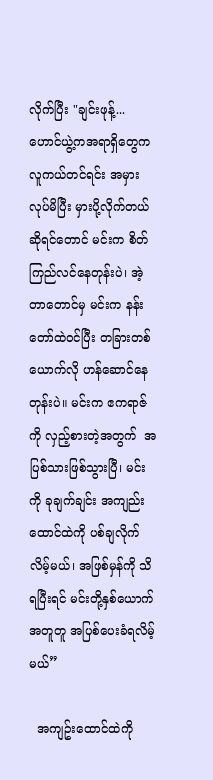လိုက်ပြီး "ချင်းဖုန့်... ဟောင်ယွဲ့ကအရာရှိတွေက လူကယ်တင်ရင်း အမှားလုပ်မိပြီး မှားပို့လိုက်တယ်ဆိုရင်တောင် မင်းက စိတ်ကြည်လင်နေတုန်းပဲ၊ အဲ့တာတောင်မှ မင်းက နန်းတော်ထဲဝင်ပြီး တခြားတစ်ယောက်လို ဟန်ဆောင်နေတုန်းပဲ။ မင်းက ဧကရာဇ်ကို လှည့်စားတဲ့အတွက်  အပြစ်သားဖြစ်သွားပြီ၊ မင်းကို ခုချက်ချင်း အကျည်းထောင်ထဲကို ပစ်ချလိုက်လိမ့်မယ်၊ အဖြစ်မှန်ကို သိရပြီးရင် မင်းတို့နှစ်ယောက် အတူတူ အပြစ်ပေးခံရလိမ့်မယ်”

  အကျဥ်းထောင်ထဲကို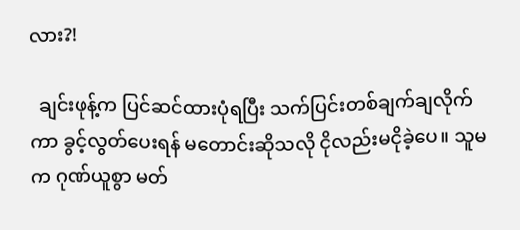လား?!

  ချင်းဖုန့်က ပြင်ဆင်ထားပုံရပြီး သက်ပြင်းတစ်ချက်ချလိုက်ကာ ခွင့်လွတ်ပေးရန် မတောင်းဆိုသလို ငိုလည်းမငိုခဲ့ပေ။ သူမက ဂုဏ်ယူစွာ မတ်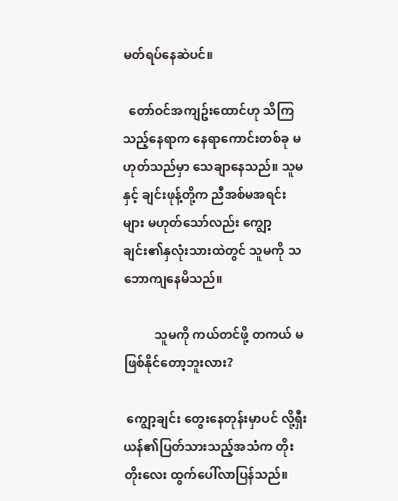မတ်ရပ်နေဆဲပင်။

  တော်ဝင်အကျဥ်းထောင်ဟု သိကြသည့်နေရာက နေရာကောင်းတစ်ခု မဟုတ်သည်မှာ သေချာနေသည်။ သူမနှင့် ချင်းဖုန့်တို့က ညီအစ်မအရင်းများ မဟုတ်သော်လည်း ကျွော့ချင်း၏နှလုံးသားထဲတွင် သူမကို သဘောကျနေမိသည်။

          သူမကို ကယ်တင်ဖို့ တကယ် မဖြစ်နိုင်တော့ဘူးလား?

 ကျွော့ချင်း တွေးနေတုန်းမှာပင် လို့ရှီးယန်၏ပြတ်သားသည့်အသံက တိုးတိုးလေး ထွက်ပေါ်လာပြန်သည်။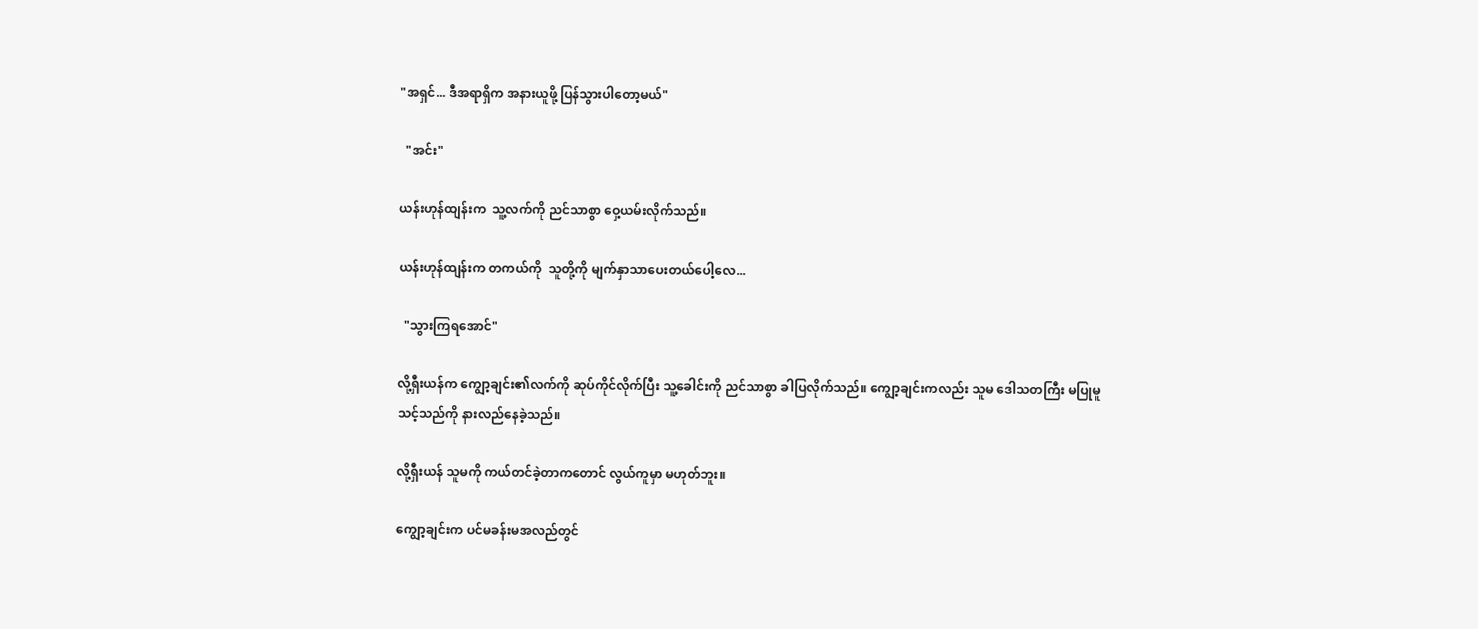"အရှင်... ဒီအရာရှိက အနားယူဖို့ ပြန်သွားပါတော့မယ်"

  "အင်း"

ယန်းဟုန်ထျန်းက  သူ့လက်ကို ညင်သာစွာ ဝှေ့ယမ်းလိုက်သည်။

ယန်းဟုန်ထျန်းက တကယ်ကို  သူတို့ကို မျက်နှာသာပေးတယ်ပေါ့လေ...

  "သွားကြရအောင်"

လို့ရှီးယန်က ကျွော့ချင်း၏လက်ကို ဆုပ်ကိုင်လိုက်ပြီး သူ့ခေါင်းကို ညင်သာစွာ ခါပြလိုက်သည်။ ကျွော့ချင်းကလည်း သူမ ဒေါသတကြီး မပြုမူသင့်သည်ကို နားလည်နေခဲ့သည်။

လို့ရှီးယန် သူမကို ကယ်တင်ခဲ့တာကတောင် လွယ်ကူမှာ မဟုတ်ဘူး။

ကျွော့ချင်းက ပင်မခန်းမအလည်တွင်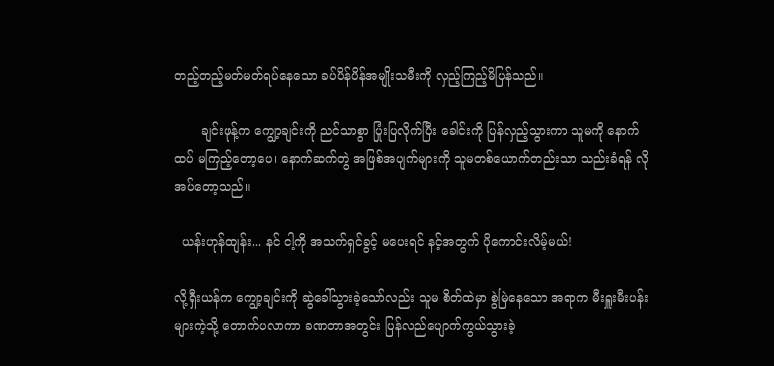တည့်တည့်မတ်မတ်ရပ်နေသော ခပ်ပိန်ပိန်အမျိုးသမီးကို လှည့်ကြည့်မိပြန်သည်။

       ချင်းဖုန့်က ကျွော့ချင်းကို ညင်သာစွာ ပြုံးပြလိုက်ပြီး ခေါင်းကို ပြန်လှည့်သွားကာ သူမကို နောက်ထပ် မကြည့်တော့ပေ၊ နောက်ဆက်တွဲ အဖြစ်အပျက်များကို သူမတစ်ယောက်တည်းသာ သည်းခံရန် လိုအပ်တော့သည်။

  ယန်းဟုန်ထျန်း... နင် ငါ့ကို အသက်ရှင်ခွင့် မပေးရင် နင့်အတွက် ပိုကောင်းလိမ့်မယ်!

လို့ရှီးယန်က ကျွော့ချင်းကို ဆွဲခေါ်သွားခဲ့သော်လည်း သူမ စိတ်ထဲမှာ စွဲမြဲနေသော အရာက မီးရှူးမီးပန်းများကဲ့သို့ တောက်ပလာကာ ခဏတာအတွင်း ပြန်လည်ပျောက်ကွယ်သွားခဲ့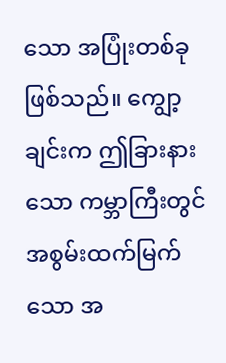သော အပြုံးတစ်ခုဖြစ်သည်။ ကျွော့ချင်းက ဤခြားနားသော ကမ္ဘာကြီးတွင် အစွမ်းထက်မြက်သော အ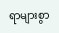ရာများစွာ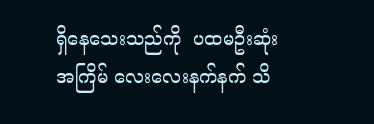ရှိနေသေးသည်ကို  ပထမဦးဆုံးအကြိမ် လေးလေးနက်နက် သိ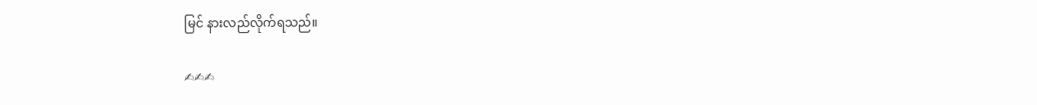မြင် နားလည်လိုက်ရသည်။

✍✍✍